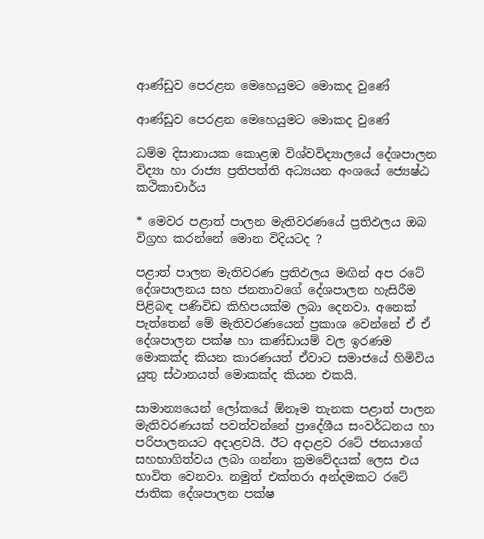ආණ්ඩුව පෙරළන මෙහෙයුමට මොකද වුණේ

ආණ්ඩුව පෙරළන මෙහෙයුමට මොකද වුණේ

ධම්ම දිසානායක කොළඹ විශ්වවිද්‍යාලයේ දේශපාලන විද්‍යා හා රාජ්‍ය ප්‍රතිපත්ති අධ්‍යයන අංශයේ ජ්‍යෙෂ්ඨ කථිකාචාර්ය

* මෙවර පළාත් පාලන මැතිවරණයේ ප්‍රතිඵලය ඔබ විග්‍රහ කරන්නේ මොන විදියටද ?

පළාත් පාලන මැතිවරණ ප්‍රතිඵලය මඟින් අප රටේ දේශපාලනය සහ ජනතාවගේ දේශපාලන හැසිරීම පිළිබඳ පණිවිඩ කිහිපයක්ම ලබා දෙනවා. අනෙක් පැත්තෙන් මේ මැතිවරණයෙන් ප්‍රකාශ වෙන්නේ ඒ ඒ දේශපාලන පක්ෂ හා කණ්ඩායම් වල ඉරණම මොකක්ද කියන කාරණයත් ඒවාට සමාජයේ හිමිවිය යුතු ස්ථානයත් මොකක්ද කියන එකයි.

සාමාන්‍යයෙන් ලෝකයේ ඕනෑම තැනක පළාත් පාලන මැතිවරණයක් පවත්වන්නේ ප්‍රාදේශීය සංවර්ධනය හා පරිපාලනයට අදාළවයි. ඊට අදාළව රටේ ජනයාගේ සහභාගිත්වය ලබා ගන්නා ක්‍රමවේදයක් ලෙස එය භාවිත වෙනවා. නමුත් එක්තරා අන්දමකට රටේ ජාතික දේශපාලන පක්ෂ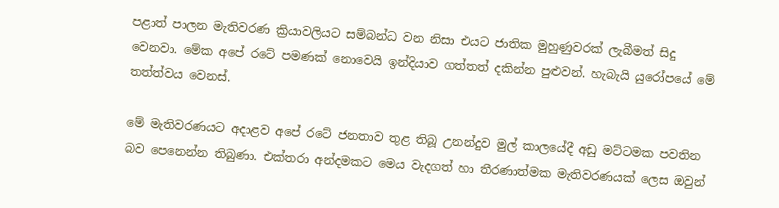පළාත් පාලන මැතිවරණ ක්‍රියාවලියට සම්බන්ධ වන නිසා එයට ජාතික මුහුණුවරක් ලැබීමත් සිදු වෙනවා. මේක අපේ රටේ පමණක් නොවෙයි ඉන්දියාව ගත්තත් දකින්න පුළුවන්. හැබැයි යුරෝපයේ මේ තත්ත්වය වෙනස්.

මේ මැතිවරණයට අදාළව අපේ රටේ ජනතාව තුළ තිබූ උනන්දුව මුල් කාලයේදී අඩු මට්ටමක පවතින බව පෙනෙන්න තිබුණා. එක්තරා අන්දමකට මෙය වැදගත් හා තීරණාත්මක මැතිවරණයක් ලෙස ඔවුන්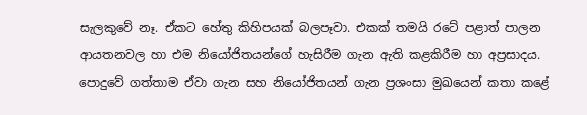සැලකුවේ නෑ. ඒකට හේතු කිහිපයක් බලපෑවා. එකක් තමයි රටේ පළාත් පාලන ආයතනවල හා එම නියෝජිතයන්ගේ හැසිරීම ගැන ඇති කළකිරීම හා අප්‍රසාදය. පොදුවේ ගත්තාම ඒවා ගැන සහ නියෝජිතයන් ගැන ප්‍රශංසා මුඛයෙන් කතා කළේ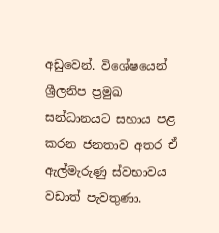අඩුවෙන්. විශේෂයෙන් ශ්‍රීලනිප ප්‍රමුඛ සන්ධානයට සහාය පළ කරන ජනතාව අතර ඒ ඇල්මැරුණු ස්වභාවය වඩාත් පැවතුණා.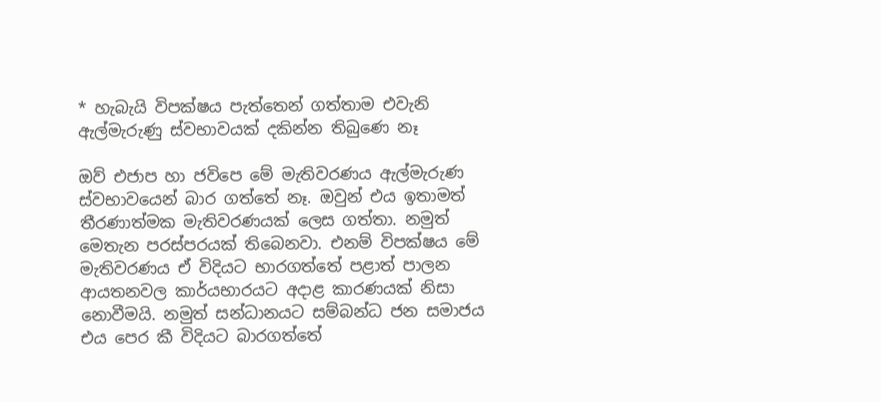* හැබැයි විපක්ෂය පැත්තෙන් ගත්තාම එවැනි ඇල්මැරුණු ස්වභාවයක් දකින්න තිබුණෙ නෑ

ඔව් එජාප හා ජවිපෙ මේ මැතිවරණය ඇල්මැරුණ ස්වභාවයෙන් බාර ගත්තේ නෑ. ඔවුන් එය ඉතාමත් තීරණාත්මක මැතිවරණයක් ලෙස ගත්තා. නමුත් මෙතැන පරස්පරයක් තිබෙනවා. එනම් විපක්ෂය මේ මැතිවරණය ඒ විදියට භාරගත්තේ පළාත් පාලන ආයතනවල කාර්යභාරයට අදාළ කාරණයක් නිසා නොවීමයි. නමුත් සන්ධානයට සම්බන්ධ ජන සමාජය එය පෙර කී විදියට බාරගත්තේ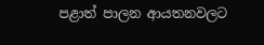පළාත් පාලන ආයතනවලට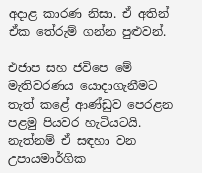අදාළ කාරණ නිසා. ඒ අතින් ඒක තේරුම් ගන්න පුළුවන්.

එජාප සහ ජවිපෙ මේ මැතිවරණය යොදාගැනීමට තැත් කළේ ආණ්ඩුව පෙරළන පළමු පියවර හැටියටයි. නැත්නම් ඒ සඳහා වන උපායමාර්ගික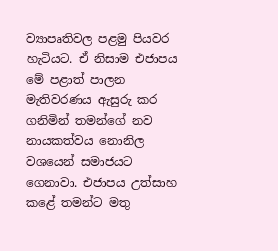ව්‍යාපෘතිවල පළමු පියවර හැටියට. ඒ නිසාම එජාපය මේ පළාත් පාලන මැතිවරණය ඇසුරු කර ගනිමින් තමන්ගේ නව නායකත්වය නොනිල වශයෙන් සමාජයට ගෙනාවා. එජාපය උත්සාහ කළේ තමන්ට මතු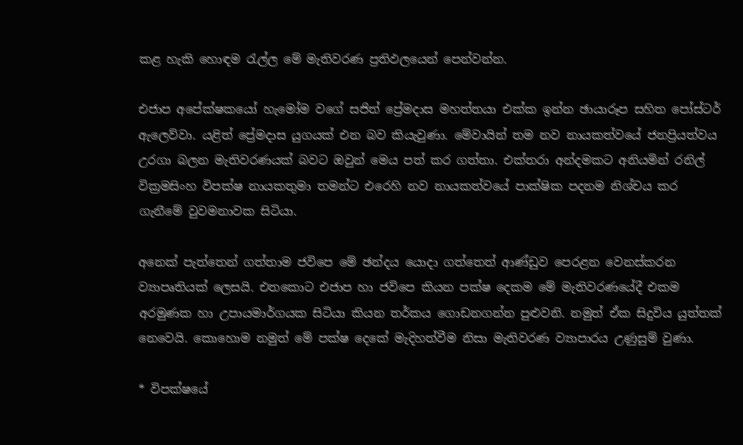කළ හැකි හොඳම රැල්ල මේ මැතිවරණ ප්‍රතිඵලයෙන් පෙන්වන්න.

එජාප අපේක්ෂකයෝ හැමෝම වගේ සජිත් ප්‍රේමදාස මහත්තයා එක්ක ඉන්න ඡායාරූප සහිත පෝස්ටර් ඇලෙව්වා. යළිත් ප්‍රේමදාස යුගයක් එන බව කියැවුණා. මේවායින් තම නව නායකත්වයේ ජනප්‍රියත්වය උරගා බලන මැතිවරණයක් බවට ඔවුන් මෙය පත් කර ගත්තා. එක්තරා අන්දමකට අනියමින් රනිල් වික්‍රමසිංහ විපක්ෂ නායකතුමා තමන්ට එරෙහි නව නායකත්වයේ පාක්ෂික පදනම නිශ්චය කර ගැනීමේ වුවමනාවක සිටියා.

අනෙක් පැත්තෙන් ගත්තාම ජවිපෙ මේ ඡන්දය යොදා ගත්තෙත් ආණ්ඩුව පෙරළන වෙනස්කරන ව්‍යාපෘතියක් ලෙසයි. එතකොට එජාප හා ජවිපෙ කියන පක්ෂ දෙකම මේ මැතිවරණයේදී එකම අරමුණක හා උපායමාර්ගයක සිටියා කියන තර්කය ගොඩනගන්න පුළුවනි. නමුත් ඒක සිදුවිය යුත්තක් නෙවෙයි. කොහොම නමුත් මේ පක්ෂ දෙකේ මැදිහත්වීම නිසා මැතිවරණ ව්‍යාපාරය උණුසුම් වුණා.

* විපක්ෂයේ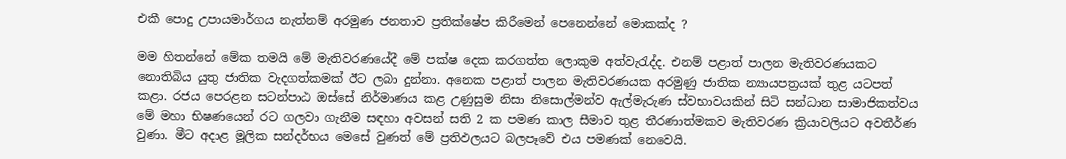එකී පොදු උපායමාර්ගය නැත්නම් අරමුණ ජනතාව ප්‍රතික්ෂේප කිරීමෙන් පෙනෙන්නේ මොකක්ද ?

මම හිතන්නේ මේක තමයි මේ මැතිවරණයේදී මේ පක්ෂ දෙක කරගත්ත ලොකුම අත්වැරැද්ද. එනම් පළාත් පාලන මැතිවරණයකට නොතිබිය යුතු ජාතික වැදගත්කමක් ඊට ලබා දුන්නා. අනෙක පළාත් පාලන මැතිවරණයක අරමුණු ජාතික න්‍යායපත්‍රයක් තුළ යටපත් කළා. රජය පෙරළන සටන්පාඨ ඔස්සේ නිර්මාණය කළ උණුසුම නිසා නිසොල්මන්ව ඇල්මැරුණ ස්වභාවයකින් සිටි සන්ධාන සාමාජිකත්වය මේ මහා භිෂණයෙන් රට ගලවා ගැනීම සඳහා අවසන් සති 2 ක පමණ කාල සීමාව තුළ තීරණාත්මකව මැතිවරණ ක්‍රියාවලියට අවතීර්ණ වුණා. මීට අදාළ මූලික සන්දර්භය මෙසේ වුණත් මේ ප්‍රතිඵලයට බලපෑවේ එය පමණක් නෙවෙයි.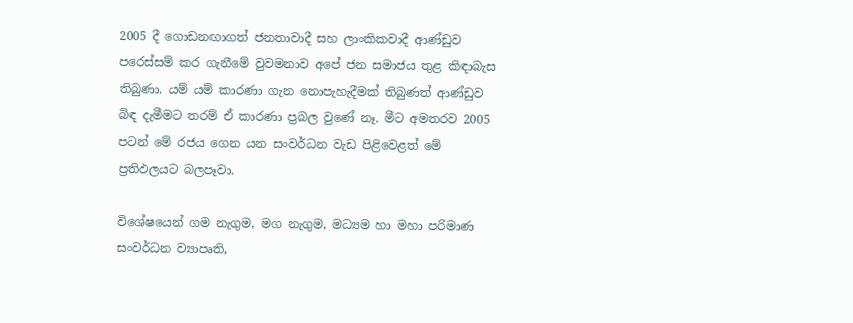2005 දී ගොඩනඟාගත් ජනතාවාදී සහ ලාංකිකවාදී ආණ්ඩුව පරෙස්සම් කර ගැනීමේ වුවමනාව අපේ ජන සමාජය තුළ කිඳාබැස තිබුණා. යම් යම් කාරණා ගැන නොපැහැදීමක් තිබුණත් ආණ්ඩුව බිඳ දැමීමට තරම් ඒ කාරණා ප්‍රබල වුණේ නෑ. මීට අමතරව 2005 පටන් මේ රජය ගෙන යන සංවර්ධන වැඩ පිළිවෙළත් මේ ප්‍රතිඵලයට බලපෑවා.

විශේෂයෙන් ගම නැගුම, මග නැගුම, මධ්‍යම හා මහා පරිමාණ සංවර්ධන ව්‍යාපෘති,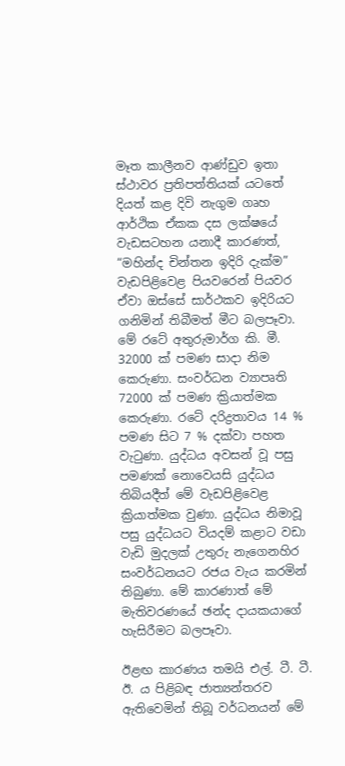මෑත කාලීනව ආණ්ඩුව ඉතා ස්ථාවර ප්‍රතිපත්තියක් යටතේ දියත් කළ දිවි නැගුම ගෘහ ආර්ථික ඒකක දස ලක්ෂයේ වැඩසටහන යනාදී කාරණත්, “මහින්ද චින්තන ඉදිරි දැක්ම” වැඩපිළිවෙළ පියවරෙන් පියවර ඒවා ඔස්සේ සාර්ථකව ඉදිරියට ගනිමින් තිබීමත් මීට බලපෑවා. මේ රටේ අතුරුමාර්ග කි. මී. 32000 ක් පමණ සාදා නිම කෙරුණා. සංවර්ධන ව්‍යාපෘති 72000 ක් පමණ ක්‍රියාත්මක කෙරුණා. රටේ දරිද්‍රතාවය 14 % පමණ සිට 7 % දක්වා පහත වැටුණා. යුද්ධය අවසන් වූ පසු පමණක් නොවෙයසි යුද්ධය තිබියදීත් මේ වැඩපිළිවෙළ ක්‍රියාත්මක වුණා. යුද්ධය නිමාවූ පසු යුද්ධයට වියදම් කළාට වඩා වැඩි මුදලක් උතුරු නැගෙනහිර සංවර්ධනයට රජය වැය කරමින් තිබුණා. මේ කාරණාත් මේ මැතිවරණයේ ඡන්ද දායකයාගේ හැසිරීමට බලපෑවා.

ඊළඟ කාරණය තමයි එල්. ටී. ටී. ඊ. ය පිළිබඳ ජාත්‍යන්තරව ඇතිවෙමින් තිබූ වර්ධනයන් මේ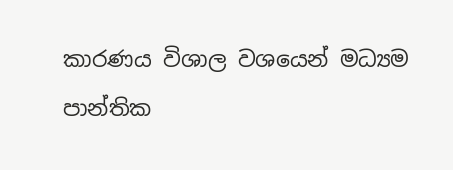කාරණය විශාල වශයෙන් මධ්‍යම පාන්තික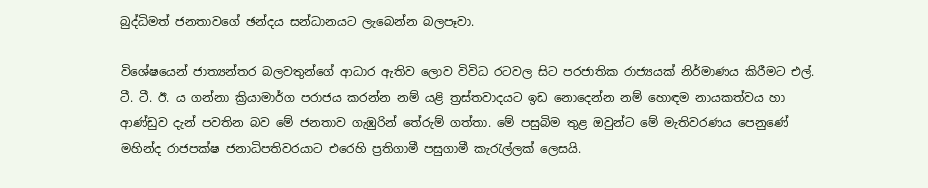බුද්ධිමත් ජනතාවගේ ඡන්දය සන්ධානයට ලැබෙන්න බලපෑවා.

විශේෂයෙන් ජාත්‍යන්තර බලවතුන්ගේ ආධාර ඇතිව ලොව විවිධ රටවල සිට පරජාතික රාජ්‍යයක් නිර්මාණය කිරීමට එල්. ටී. ටී. ඊ. ය ගන්නා ක්‍රියාමාර්ග පරාජය කරන්න නම් යළි ත්‍රස්තවාදයට ඉඩ නොදෙන්න නම් හොඳම නායකත්වය හා ආණ්ඩුව දැන් පවතින බව මේ ජනතාව ගැඹුරින් තේරුම් ගත්තා. මේ පසුබිම තුළ ඔවුන්ට මේ මැතිවරණය පෙනුණේ මහින්ද රාජපක්ෂ ජනාධිපතිවරයාට එරෙහි ප්‍රතිගාමී පසුගාමී කැරැල්ලක් ලෙසයි.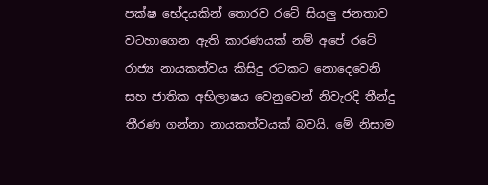පක්ෂ භේදයකින් තොරව රටේ සියලු ජනතාව වටහාගෙන ඇති කාරණයක් නම් අපේ රටේ රාජ්‍ය නායකත්වය කිසිදු රටකට නොදෙවෙනි සහ ජාතික අභිලාෂය වෙනුවෙන් නිවැරදි තීන්දු තීරණ ගන්නා නායකත්වයක් බවයි. මේ නිසාම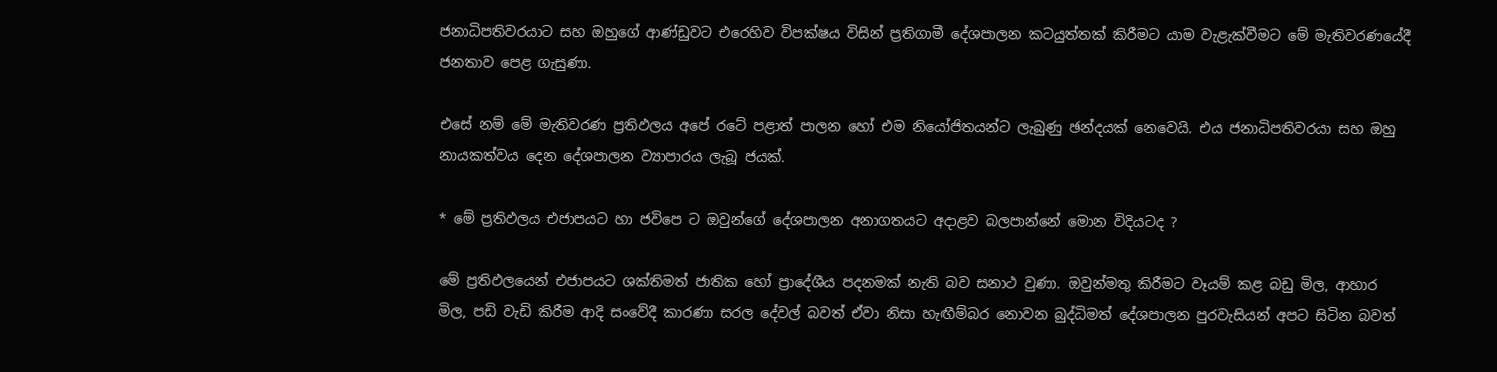ජනාධිපතිවරයාට සහ ඔහුගේ ආණ්ඩුවට එරෙහිව විපක්ෂය විසින් ප්‍රතිගාමී දේශපාලන කටයුත්තක් කිරීමට යාම වැළැක්වීමට මේ මැතිවරණයේදී ජනතාව පෙළ ගැසුණා.

එසේ නම් මේ මැතිවරණ ප්‍රතිඵලය අපේ රටේ පළාත් පාලන හෝ එම නියෝජිතයන්ට ලැබුණු ඡන්දයක් නෙවෙයි. එය ජනාධිපතිවරයා සහ ඔහු නායකත්වය දෙන දේශපාලන ව්‍යාපාරය ලැබූ ජයක්.

* මේ ප්‍රතිඵලය එජාපයට හා ජවිපෙ ට ඔවුන්ගේ දේශපාලන අනාගතයට අදාළව බලපාන්නේ මොන විදියටද ?

මේ ප්‍රතිඵලයෙන් එජාපයට ශක්තිමත් ජාතික හෝ ප්‍රාදේශීය පදනමක් නැති බව සනාථ වුණා. ඔවුන්මතු කිරීමට වෑයම් කළ බඩු මිල, ආහාර මිල, පඩි වැඩි කිරීම ආදි සංවේදී කාරණා සරල දේවල් බවත් ඒවා නිසා හැඟීම්බර නොවන බුද්ධිමත් දේශපාලන පුරවැසියන් අපට සිටින බවත්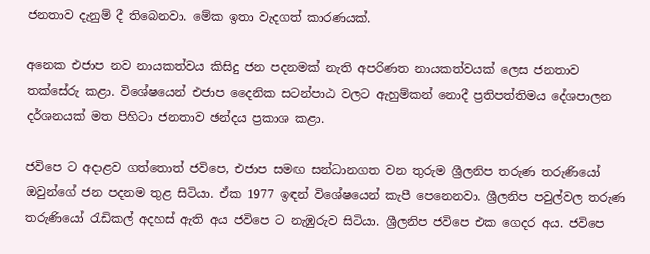ජනතාව දැනුම් දී තිබෙනවා. මේක ඉතා වැදගත් කාරණයක්.

අනෙක එජාප නව නායකත්වය කිසිදු ජන පදනමක් නැති අපරිණත නායකත්වයක් ලෙස ජනතාව තක්සේරු කළා. විශේෂයෙන් එජාප දෛනික සටන්පාඨ වලට ඇහුම්කන් නොදී ප්‍රතිපත්තිමය දේශපාලන දර්ශනයක් මත පිහිටා ජනතාව ඡන්දය ප්‍රකාශ කළා.

ජවිපෙ ට අදාළව ගත්තොත් ජවිපෙ, එජාප සමඟ සන්ධානගත වන තුරුම ශ්‍රීලනිප තරුණ තරුණියෝ ඔවුන්ගේ ජන පදනම තුළ සිටියා. ඒක 1977 ඉඳන් විශේෂයෙන් කැපී පෙනෙනවා. ශ්‍රීලනිප පවුල්වල තරුණ තරුණියෝ රැඩිකල් අදහස් ඇති අය ජවිපෙ ට නැඹුරුව සිටියා. ශ්‍රීලනිප ජවිපෙ එක ගෙදර අය. ජවිපෙ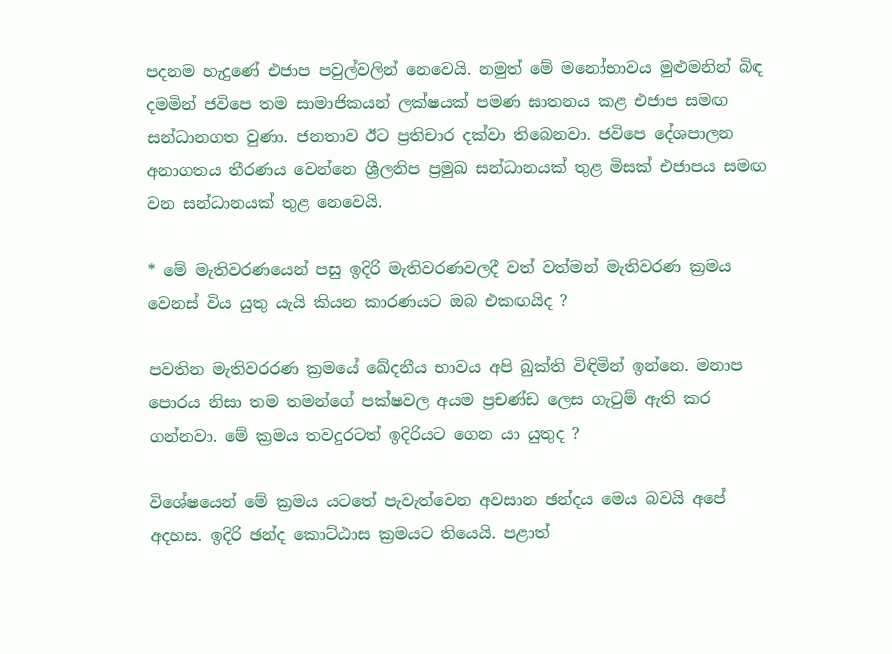පදනම හැදුණේ එජාප පවුල්වලින් නෙවෙයි. නමුත් මේ මනෝභාවය මුළුමනින් බිඳ දමමින් ජවිපෙ තම සාමාජිකයන් ලක්ෂයක් පමණ ඝාතනය කළ එජාප සමඟ සන්ධානගත වුණා. ජනතාව ඊට ප්‍රතිචාර දක්වා තිබෙනවා. ජවිපෙ දේශපාලන අනාගතය තීරණය වෙන්නෙ ශ්‍රීලනිප ප්‍රමුඛ සන්ධානයක් තුළ මිසක් එජාපය සමඟ වන සන්ධානයක් තුළ නෙවෙයි.

* මේ මැතිවරණයෙන් පසු ඉදිරි මැතිවරණවලදී වත් වත්මන් මැතිවරණ ක්‍රමය වෙනස් විය යුතු යැයි කියන කාරණයට ඔබ එකඟයිද ?

පවතින මැතිවරරණ ක්‍රමයේ ඛේදනීය භාවය අපි බුක්ති විඳිමින් ඉන්නෙ. මනාප පොරය නිසා තම තමන්ගේ පක්ෂවල අයම ප්‍රචණ්ඩ ලෙස ගැටුම් ඇති කර ගන්නවා. මේ ක්‍රමය තවදුරටත් ඉදිරියට ගෙන යා යුතුද ?

විශේෂයෙන් මේ ක්‍රමය යටතේ පැවැත්වෙන අවසාන ඡන්දය මෙය බවයි අපේ අදහස. ඉදිරි ඡන්ද කොට්ඨාස ක්‍රමයට තියෙයි. පළාත්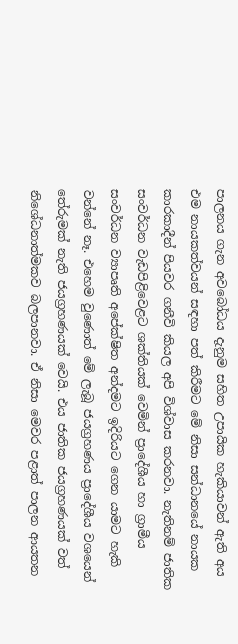පාලනය ගැන අවබෝධය දැනුම සහිත උපායික හැකියාවන් ඇති අය එම නායකත්වයන් සඳහා පත් කිරීමට මේ නිසා සන්ධානයේ නායක කාරකාදීන් පියවර ගනීවි කියල අපි විශ්වාස කරනවා. නැතිනම් ජාතික සංවර්ධන වැඩපිළිවෙළට ශක්තියක් වෙමින් ප්‍රාදේශීය හා ග්‍රාමීය සංවර්ධන ව්‍යාපෘති අපේක්ෂිත අන්දමට ඉදිරියට ගෙන යාමට හැකි වන්නේ නෑ. එහෙම වුණොත් මේ ලැබූ ජයග්‍රහණය ප්‍රාදේශීය වශයෙන් තේරුමක් නැති ජයග්‍රහණයක් වෙයි. එය ජාතික ජයග්‍රහණයක් වත් නිශේධනාත්මකව බලපානවා. ඒ නිසා මෙවර පළාත් පාලන ආයතන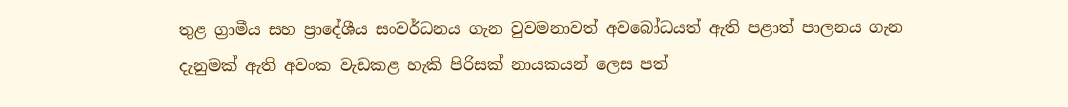තුළ ග්‍රාමීය සහ ප්‍රාදේශීය සංවර්ධනය ගැන වුවමනාවත් අවබෝධයත් ඇති පළාත් පාලනය ගැන දැනුමක් ඇති අවංක වැඩකළ හැකි පිරිසක් නායකයන් ලෙස පත්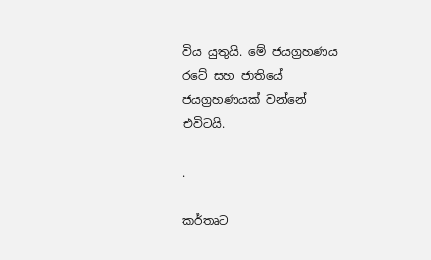විය යුතුයි. මේ ජයග්‍රහණය රටේ සහ ජාතියේ ජයග්‍රහණයක් වන්නේ එවිටයි.

.

කර්තෘට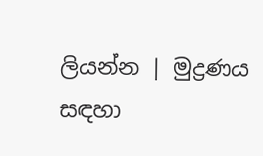ලියන්න | මුද්‍රණය සඳහා